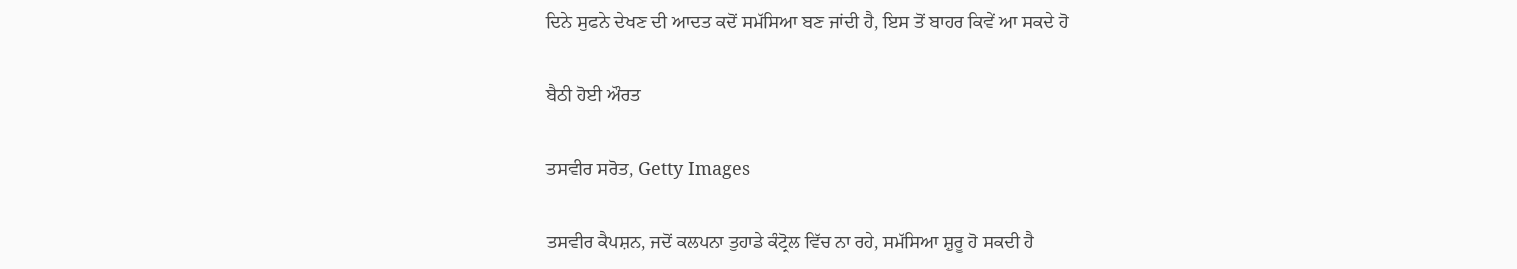ਦਿਨੇ ਸੁਫਨੇ ਦੇਖਣ ਦੀ ਆਦਤ ਕਦੋਂ ਸਮੱਸਿਆ ਬਣ ਜਾਂਦੀ ਹੈ, ਇਸ ਤੋਂ ਬਾਹਰ ਕਿਵੇਂ ਆ ਸਕਦੇ ਹੋ

ਬੈਠੀ ਹੋਈ ਔਰਤ

ਤਸਵੀਰ ਸਰੋਤ, Getty Images

ਤਸਵੀਰ ਕੈਪਸ਼ਨ, ਜਦੋਂ ਕਲਪਨਾ ਤੁਹਾਡੇ ਕੰਟ੍ਰੋਲ ਵਿੱਚ ਨਾ ਰਹੇ, ਸਮੱਸਿਆ ਸ਼ੁਰੂ ਹੋ ਸਕਦੀ ਹੈ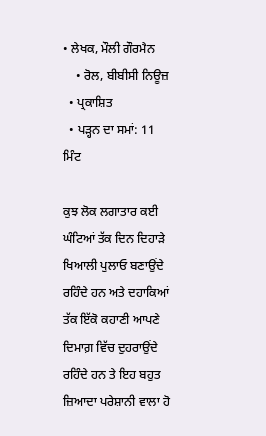• ਲੇਖਕ, ਮੌਲੀ ਗੌਰਮੈਨ
    • ਰੋਲ, ਬੀਬੀਸੀ ਨਿਊਜ਼
  • ਪ੍ਰਕਾਸ਼ਿਤ
  • ਪੜ੍ਹਨ ਦਾ ਸਮਾਂ: 11 ਮਿੰਟ

ਕੁਝ ਲੋਕ ਲਗਾਤਾਰ ਕਈ ਘੰਟਿਆਂ ਤੱਕ ਦਿਨ ਦਿਹਾੜੇ ਖਿਆਲੀ ਪੁਲਾਓ ਬਣਾਉਂਦੇ ਰਹਿੰਦੇ ਹਨ ਅਤੇ ਦਹਾਕਿਆਂ ਤੱਕ ਇੱਕੋ ਕਹਾਣੀ ਆਪਣੇ ਦਿਮਾਗ਼ ਵਿੱਚ ਦੁਹਰਾਉਂਦੇ ਰਹਿੰਦੇ ਹਨ ਤੇ ਇਹ ਬਹੁਤ ਜ਼ਿਆਦਾ ਪਰੇਸ਼ਾਨੀ ਵਾਲਾ ਹੋ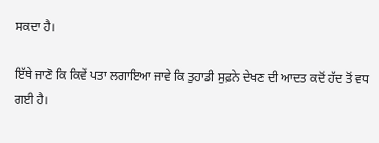ਸਕਦਾ ਹੈ।

ਇੱਥੇ ਜਾਣੋ ਕਿ ਕਿਵੇਂ ਪਤਾ ਲਗਾਇਆ ਜਾਵੇ ਕਿ ਤੁਹਾਡੀ ਸੁਫ਼ਨੇ ਦੇਖਣ ਦੀ ਆਦਤ ਕਦੋਂ ਹੱਦ ਤੋਂ ਵਧ ਗਈ ਹੈ।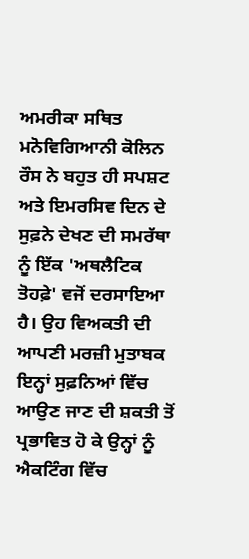ਅਮਰੀਕਾ ਸਥਿਤ ਮਨੋਵਿਗਿਆਨੀ ਕੋਲਿਨ ਰੌਸ ਨੇ ਬਹੁਤ ਹੀ ਸਪਸ਼ਟ ਅਤੇ ਇਮਰਸਿਵ ਦਿਨ ਦੇ ਸੁਫ਼ਨੇ ਦੇਖਣ ਦੀ ਸਮਰੱਥਾ ਨੂੰ ਇੱਕ 'ਅਥਲੈਟਿਕ ਤੋਹਫ਼ੇ' ਵਜੋਂ ਦਰਸਾਇਆ ਹੈ। ਉਹ ਵਿਅਕਤੀ ਦੀ ਆਪਣੀ ਮਰਜ਼ੀ ਮੁਤਾਬਕ ਇਨ੍ਹਾਂ ਸੁਫ਼ਨਿਆਂ ਵਿੱਚ ਆਉਣ ਜਾਣ ਦੀ ਸ਼ਕਤੀ ਤੋਂ ਪ੍ਰਭਾਵਿਤ ਹੋ ਕੇ ਉਨ੍ਹਾਂ ਨੂੰ ਐਕਟਿੰਗ ਵਿੱਚ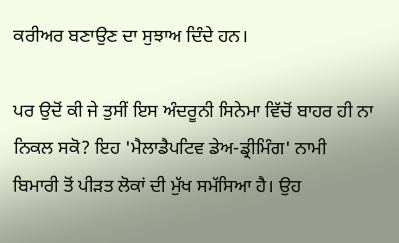ਕਰੀਅਰ ਬਣਾਉਣ ਦਾ ਸੁਝਾਅ ਦਿੰਦੇ ਹਨ।

ਪਰ ਉਦੋਂ ਕੀ ਜੇ ਤੁਸੀਂ ਇਸ ਅੰਦਰੂਨੀ ਸਿਨੇਮਾ ਵਿੱਚੋਂ ਬਾਹਰ ਹੀ ਨਾ ਨਿਕਲ ਸਕੋ? ਇਹ 'ਮੈਲਾਡੈਪਟਿਵ ਡੇਅ-ਡ੍ਰੀਮਿੰਗ' ਨਾਮੀ ਬਿਮਾਰੀ ਤੋਂ ਪੀੜਤ ਲੋਕਾਂ ਦੀ ਮੁੱਖ ਸਮੱਸਿਆ ਹੈ। ਉਹ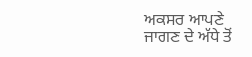ਅਕਸਰ ਆਪਣੇ ਜਾਗਣ ਦੇ ਅੱਧੇ ਤੋਂ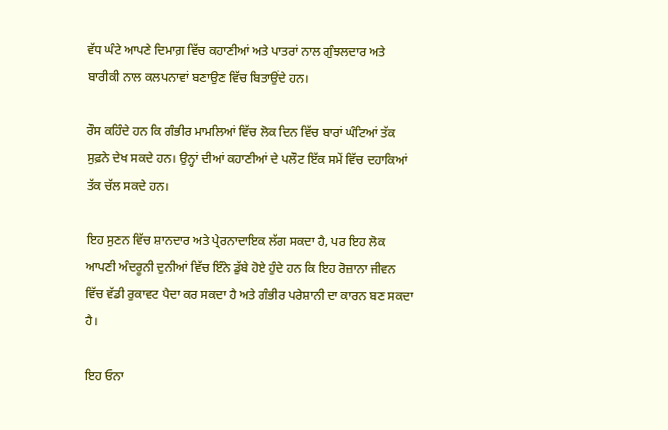ਵੱਧ ਘੰਟੇ ਆਪਣੇ ਦਿਮਾਗ਼ ਵਿੱਚ ਕਹਾਣੀਆਂ ਅਤੇ ਪਾਤਰਾਂ ਨਾਲ ਗੁੰਝਲਦਾਰ ਅਤੇ ਬਾਰੀਕੀ ਨਾਲ ਕਲਪਨਾਵਾਂ ਬਣਾਉਣ ਵਿੱਚ ਬਿਤਾਉਂਦੇ ਹਨ।

ਰੌਸ ਕਹਿੰਦੇ ਹਨ ਕਿ ਗੰਭੀਰ ਮਾਮਲਿਆਂ ਵਿੱਚ ਲੋਕ ਦਿਨ ਵਿੱਚ ਬਾਰਾਂ ਘੰਟਿਆਂ ਤੱਕ ਸੁਫ਼ਨੇ ਦੇਖ ਸਕਦੇ ਹਨ। ਉਨ੍ਹਾਂ ਦੀਆਂ ਕਹਾਣੀਆਂ ਦੇ ਪਲੌਟ ਇੱਕ ਸਮੇਂ ਵਿੱਚ ਦਹਾਕਿਆਂ ਤੱਕ ਚੱਲ ਸਕਦੇ ਹਨ।

ਇਹ ਸੁਣਨ ਵਿੱਚ ਸ਼ਾਨਦਾਰ ਅਤੇ ਪ੍ਰੇਰਨਾਦਾਇਕ ਲੱਗ ਸਕਦਾ ਹੈ, ਪਰ ਇਹ ਲੋਕ ਆਪਣੀ ਅੰਦਰੂਨੀ ਦੁਨੀਆਂ ਵਿੱਚ ਇੰਨੇ ਡੁੱਬੇ ਹੋਏ ਹੁੰਦੇ ਹਨ ਕਿ ਇਹ ਰੋਜ਼ਾਨਾ ਜੀਵਨ ਵਿੱਚ ਵੱਡੀ ਰੁਕਾਵਟ ਪੈਦਾ ਕਰ ਸਕਦਾ ਹੈ ਅਤੇ ਗੰਭੀਰ ਪਰੇਸ਼ਾਨੀ ਦਾ ਕਾਰਨ ਬਣ ਸਕਦਾ ਹੈ।

ਇਹ ਓਨਾ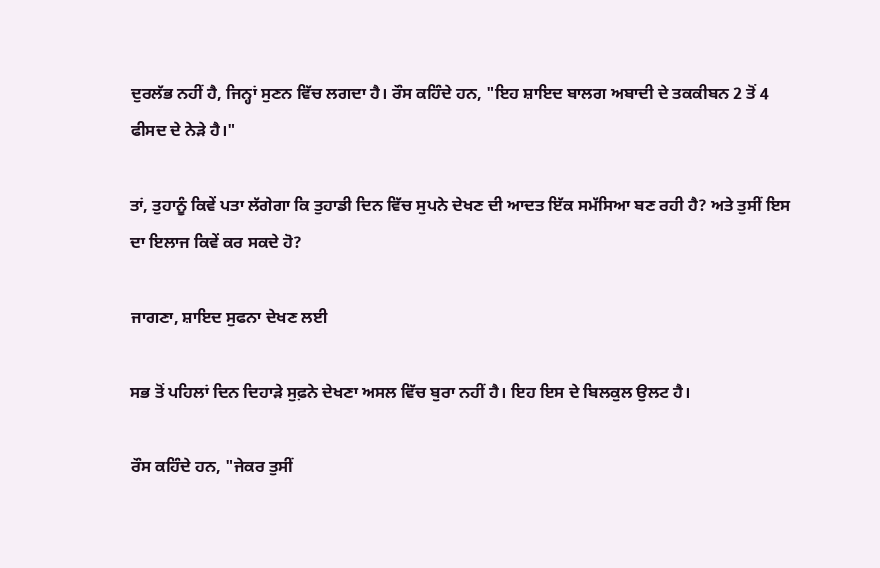ਦੁਰਲੱਭ ਨਹੀਂ ਹੈ, ਜਿਨ੍ਹਾਂ ਸੁਣਨ ਵਿੱਚ ਲਗਦਾ ਹੈ। ਰੌਸ ਕਹਿੰਦੇ ਹਨ, "ਇਹ ਸ਼ਾਇਦ ਬਾਲਗ ਅਬਾਦੀ ਦੇ ਤਕਕੀਬਨ 2 ਤੋਂ 4 ਫੀਸਦ ਦੇ ਨੇੜੇ ਹੈ।"

ਤਾਂ, ਤੁਹਾਨੂੰ ਕਿਵੇਂ ਪਤਾ ਲੱਗੇਗਾ ਕਿ ਤੁਹਾਡੀ ਦਿਨ ਵਿੱਚ ਸੁਪਨੇ ਦੇਖਣ ਦੀ ਆਦਤ ਇੱਕ ਸਮੱਸਿਆ ਬਣ ਰਹੀ ਹੈ? ਅਤੇ ਤੁਸੀਂ ਇਸ ਦਾ ਇਲਾਜ ਕਿਵੇਂ ਕਰ ਸਕਦੇ ਹੋ?

ਜਾਗਣਾ, ਸ਼ਾਇਦ ਸੁਫਨਾ ਦੇਖਣ ਲਈ

ਸਭ ਤੋਂ ਪਹਿਲਾਂ ਦਿਨ ਦਿਹਾੜੇ ਸੁਫ਼ਨੇ ਦੇਖਣਾ ਅਸਲ ਵਿੱਚ ਬੁਰਾ ਨਹੀਂ ਹੈ। ਇਹ ਇਸ ਦੇ ਬਿਲਕੁਲ ਉਲਟ ਹੈ।

ਰੌਸ ਕਹਿੰਦੇ ਹਨ, "ਜੇਕਰ ਤੁਸੀਂ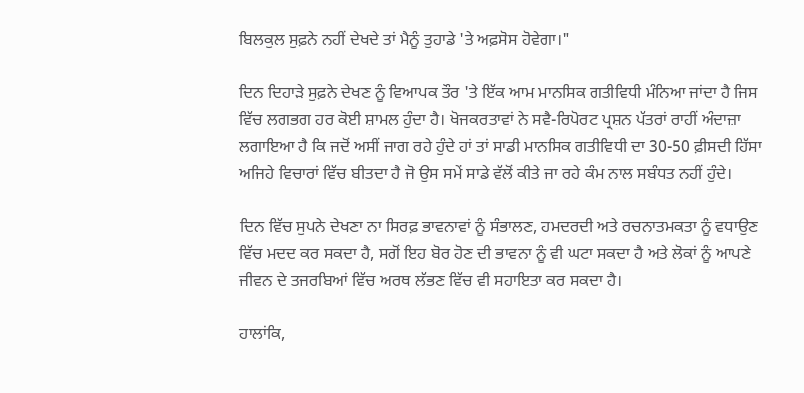ਬਿਲਕੁਲ ਸੁਫ਼ਨੇ ਨਹੀਂ ਦੇਖਦੇ ਤਾਂ ਮੈਨੂੰ ਤੁਹਾਡੇ 'ਤੇ ਅਫ਼ਸੋਸ ਹੋਵੇਗਾ।"

ਦਿਨ ਦਿਹਾੜੇ ਸੁਫ਼ਨੇ ਦੇਖਣ ਨੂੰ ਵਿਆਪਕ ਤੌਰ 'ਤੇ ਇੱਕ ਆਮ ਮਾਨਸਿਕ ਗਤੀਵਿਧੀ ਮੰਨਿਆ ਜਾਂਦਾ ਹੈ ਜਿਸ ਵਿੱਚ ਲਗਭਗ ਹਰ ਕੋਈ ਸ਼ਾਮਲ ਹੁੰਦਾ ਹੈ। ਖੋਜਕਰਤਾਵਾਂ ਨੇ ਸਵੈ-ਰਿਪੋਰਟ ਪ੍ਰਸ਼ਨ ਪੱਤਰਾਂ ਰਾਹੀਂ ਅੰਦਾਜ਼ਾ ਲਗਾਇਆ ਹੈ ਕਿ ਜਦੋਂ ਅਸੀਂ ਜਾਗ ਰਹੇ ਹੁੰਦੇ ਹਾਂ ਤਾਂ ਸਾਡੀ ਮਾਨਸਿਕ ਗਤੀਵਿਧੀ ਦਾ 30-50 ਫ਼ੀਸਦੀ ਹਿੱਸਾ ਅਜਿਹੇ ਵਿਚਾਰਾਂ ਵਿੱਚ ਬੀਤਦਾ ਹੈ ਜੋ ਉਸ ਸਮੇਂ ਸਾਡੇ ਵੱਲੋਂ ਕੀਤੇ ਜਾ ਰਹੇ ਕੰਮ ਨਾਲ ਸਬੰਧਤ ਨਹੀਂ ਹੁੰਦੇ।

ਦਿਨ ਵਿੱਚ ਸੁਪਨੇ ਦੇਖਣਾ ਨਾ ਸਿਰਫ਼ ਭਾਵਨਾਵਾਂ ਨੂੰ ਸੰਭਾਲਣ, ਹਮਦਰਦੀ ਅਤੇ ਰਚਨਾਤਮਕਤਾ ਨੂੰ ਵਧਾਉਣ ਵਿੱਚ ਮਦਦ ਕਰ ਸਕਦਾ ਹੈ, ਸਗੋਂ ਇਹ ਬੋਰ ਹੋਣ ਦੀ ਭਾਵਨਾ ਨੂੰ ਵੀ ਘਟਾ ਸਕਦਾ ਹੈ ਅਤੇ ਲੋਕਾਂ ਨੂੰ ਆਪਣੇ ਜੀਵਨ ਦੇ ਤਜਰਬਿਆਂ ਵਿੱਚ ਅਰਥ ਲੱਭਣ ਵਿੱਚ ਵੀ ਸਹਾਇਤਾ ਕਰ ਸਕਦਾ ਹੈ।

ਹਾਲਾਂਕਿ,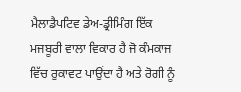ਮੈਲਾਡੈਪਟਿਵ ਡੇਅ-ਡ੍ਰੀਮਿੰਗ ਇੱਕ ਮਜਬੂਰੀ ਵਾਲਾ ਵਿਕਾਰ ਹੈ ਜੋ ਕੰਮਕਾਜ ਵਿੱਚ ਰੁਕਾਵਟ ਪਾਉਂਦਾ ਹੈ ਅਤੇ ਰੋਗੀ ਨੂੰ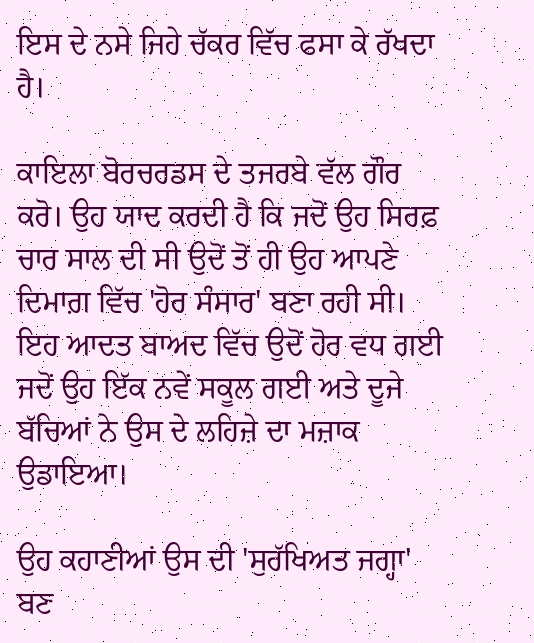ਇਸ ਦੇ ਨਸੇ ਜਿਹੇ ਚੱਕਰ ਵਿੱਚ ਫਸਾ ਕੇ ਰੱਖਦਾ ਹੈ।

ਕਾਇਲਾ ਬੋਰਚਰਡਸ ਦੇ ਤਜਰਬੇ ਵੱਲ ਗੌਰ ਕਰੋ। ਉਹ ਯਾਦ ਕਰਦੀ ਹੈ ਕਿ ਜਦੋਂ ਉਹ ਸਿਰਫ਼ ਚਾਰ ਸਾਲ ਦੀ ਸੀ ਉਦੋਂ ਤੋਂ ਹੀ ਉਹ ਆਪਣੇ ਦਿਮਾਗ਼ ਵਿੱਚ 'ਹੋਰ ਸੰਸਾਰ' ਬਣਾ ਰਹੀ ਸੀ। ਇਹ ਆਦਤ ਬਾਅਦ ਵਿੱਚ ਉਦੋਂ ਹੋਰ ਵਧ ਗਈ ਜਦੋਂ ਉਹ ਇੱਕ ਨਵੇਂ ਸਕੂਲ ਗਈ ਅਤੇ ਦੂਜੇ ਬੱਚਿਆਂ ਨੇ ਉਸ ਦੇ ਲਹਿਜ਼ੇ ਦਾ ਮਜ਼ਾਕ ਉਡਾਇਆ।

ਉਹ ਕਹਾਣੀਆਂ ਉਸ ਦੀ 'ਸੁਰੱਖਿਅਤ ਜਗ੍ਹਾ' ਬਣ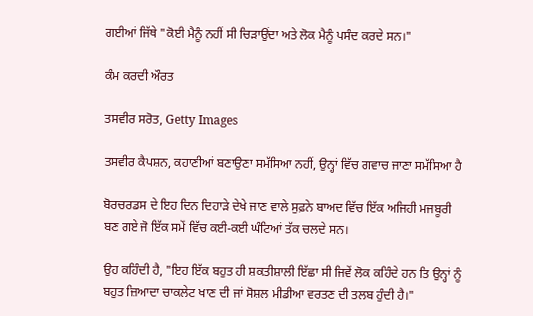ਗਈਆਂ ਜਿੱਥੇ "ਕੋਈ ਮੈਨੂੰ ਨਹੀਂ ਸੀ ਚਿੜਾਉਂਦਾ ਅਤੇ ਲੋਕ ਮੈਨੂੰ ਪਸੰਦ ਕਰਦੇ ਸਨ।"

ਕੰਮ ਕਰਦੀ ਔਰਤ

ਤਸਵੀਰ ਸਰੋਤ, Getty Images

ਤਸਵੀਰ ਕੈਪਸ਼ਨ, ਕਹਾਣੀਆਂ ਬਣਾਉਣਾ ਸਮੱਸਿਆ ਨਹੀਂ, ਉਨ੍ਹਾਂ ਵਿੱਚ ਗਵਾਚ ਜਾਣਾ ਸਮੱਸਿਆ ਹੈ

ਬੋਰਚਰਡਸ ਦੇ ਇਹ ਦਿਨ ਦਿਹਾੜੇ ਦੇਖੇ ਜਾਣ ਵਾਲੇ ਸੁਫ਼ਨੇ ਬਾਅਦ ਵਿੱਚ ਇੱਕ ਅਜਿਹੀ ਮਜਬੂਰੀ ਬਣ ਗਏ ਜੋ ਇੱਕ ਸਮੇਂ ਵਿੱਚ ਕਈ-ਕਈ ਘੰਟਿਆਂ ਤੱਕ ਚਲਦੇ ਸਨ।

ਉਹ ਕਹਿੰਦੀ ਹੈ, "ਇਹ ਇੱਕ ਬਹੁਤ ਹੀ ਸ਼ਕਤੀਸ਼ਾਲੀ ਇੱਛਾ ਸੀ ਜਿਵੇਂ ਲੋਕ ਕਹਿੰਦੇ ਹਨ ਤਿ ਉਨ੍ਹਾਂ ਨੂੰ ਬਹੁਤ ਜ਼ਿਆਦਾ ਚਾਕਲੇਟ ਖਾਣ ਦੀ ਜਾਂ ਸੋਸ਼ਲ ਮੀਡੀਆ ਵਰਤਣ ਦੀ ਤਲਬ ਹੁੰਦੀ ਹੈ।"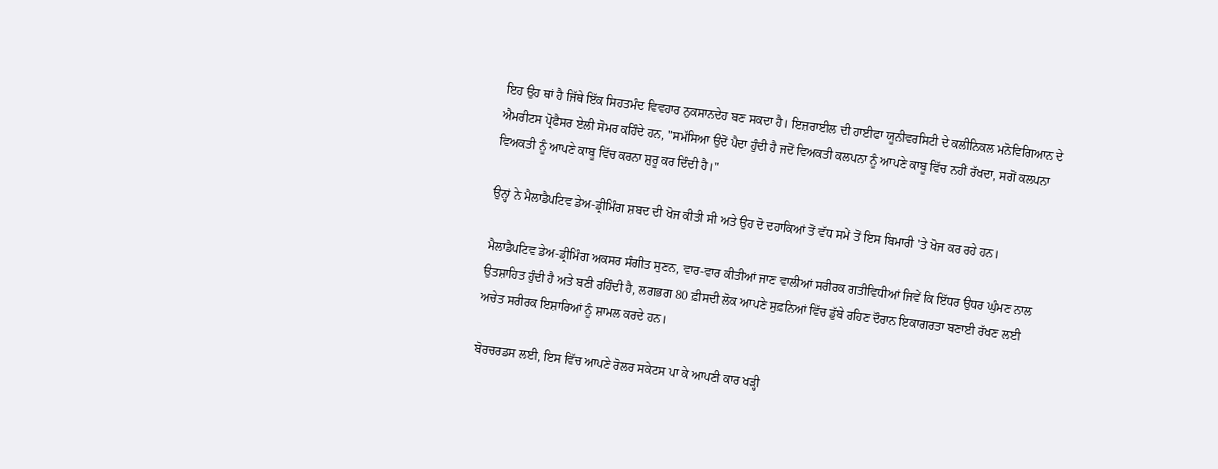ਇਹ ਉਹ ਥਾਂ ਹੈ ਜਿੱਥੇ ਇੱਕ ਸਿਹਤਮੰਦ ਵਿਵਹਾਰ ਨੁਕਸਾਨਦੇਹ ਬਣ ਸਕਦਾ ਹੈ। ਇਜ਼ਰਾਈਲ ਦੀ ਹਾਈਫਾ ਯੂਨੀਵਰਸਿਟੀ ਦੇ ਕਲੀਨਿਕਲ ਮਨੋਵਿਗਿਆਨ ਦੇ ਐਮਰੀਟਸ ਪ੍ਰੋਫੈਸਰ ਏਲੀ ਸੋਮਰ ਕਹਿੰਦੇ ਹਨ, "ਸਮੱਸਿਆ ਉਦੋਂ ਪੈਦਾ ਹੁੰਦੀ ਹੈ ਜਦੋਂ ਵਿਅਕਤੀ ਕਲਪਨਾ ਨੂੰ ਆਪਣੇ ਕਾਬੂ ਵਿੱਚ ਨਹੀਂ ਰੱਖਦਾ, ਸਗੋਂ ਕਲਪਨਾ ਵਿਅਕਤੀ ਨੂੰ ਆਪਣੇ ਕਾਬੂ ਵਿੱਚ ਕਰਨਾ ਸ਼ੁਰੂ ਕਰ ਦਿੰਦੀ ਹੈ।"

ਉਨ੍ਹਾਂ ਨੇ ਮੈਲਾਡੈਪਟਿਵ ਡੇਅ-ਡ੍ਰੀਮਿੰਗ ਸ਼ਬਦ ਦੀ ਖੋਜ ਕੀਤੀ ਸੀ ਅਤੇ ਉਹ ਦੋ ਦਹਾਕਿਆਂ ਤੋਂ ਵੱਧ ਸਮੇਂ ਤੋਂ ਇਸ ਬਿਮਾਰੀ 'ਤੇ ਖੋਜ ਕਰ ਰਹੇ ਹਨ।

ਮੈਲਾਡੈਪਟਿਵ ਡੇਅ-ਡ੍ਰੀਮਿੰਗ ਅਕਸਰ ਸੰਗੀਤ ਸੁਣਨ, ਵਾਰ-ਵਾਰ ਕੀਤੀਆਂ ਜਾਣ ਵਾਲੀਆਂ ਸਰੀਰਕ ਗਤੀਵਿਧੀਆਂ ਜਿਵੇਂ ਕਿ ਇੱਧਰ ਉਧਰ ਘੁੰਮਣ ਨਾਲ ਉਤਸ਼ਾਹਿਤ ਹੁੰਦੀ ਹੈ ਅਤੇ ਬਣੀ ਰਹਿੰਦੀ ਹੈ, ਲਗਭਗ 80 ਫ਼ੀਸਦੀ ਲੋਕ ਆਪਣੇ ਸੁਫ਼ਨਿਆਂ ਵਿੱਚ ਡੁੱਬੇ ਰਹਿਣ ਦੌਰਾਨ ਇਕਾਗਰਤਾ ਬਣਾਈ ਰੱਖਣ ਲਈ ਅਚੇਤ ਸਰੀਰਕ ਇਸ਼ਾਰਿਆਂ ਨੂੰ ਸ਼ਾਮਲ ਕਰਦੇ ਹਨ।

ਬੋਰਚਰਡਸ ਲਈ, ਇਸ ਵਿੱਚ ਆਪਣੇ ਰੋਲਰ ਸਕੇਟਸ ਪਾ ਕੇ ਆਪਣੀ ਕਾਰ ਖੜ੍ਹੀ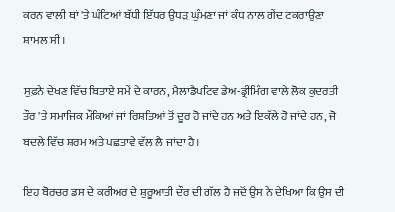ਕਰਨ ਵਾਲੀ ਥਾਂ 'ਤੇ ਘੰਟਿਆਂ ਬੱਧੀ ਇੱਧਰ ਉਧੜ ਘੁੰਮਣਾ ਜਾਂ ਕੰਧ ਨਾਲ ਗੇਂਦ ਟਕਰਾਉਣਾ ਸ਼ਾਮਲ ਸੀ।

ਸੁਫ਼ਨੇ ਦੇਖਣ ਵਿੱਚ ਬਿਤਾਏ ਸਮੇਂ ਦੇ ਕਾਰਨ, ਮੈਲਾਡੈਪਟਿਵ ਡੇਅ-ਡ੍ਰੀਮਿੰਗ ਵਾਲੇ ਲੋਕ ਕੁਦਰਤੀ ਤੌਰ 'ਤੇ ਸਮਾਜਿਕ ਮੌਕਿਆਂ ਜਾਂ ਰਿਸ਼ਤਿਆਂ ਤੋਂ ਦੂਰ ਹੋ ਜਾਂਦੇ ਹਨ ਅਤੇ ਇਕੱਲੇ ਹੋ ਜਾਂਦੇ ਹਨ, ਜੋ ਬਦਲੇ ਵਿੱਚ ਸ਼ਰਮ ਅਤੇ ਪਛਤਾਵੇ ਵੱਲ ਲੈ ਜਾਂਦਾ ਹੈ।

ਇਹ ਬੋਰਚਰ ਡਸ ਦੇ ਕਰੀਅਰ ਦੇ ਸ਼ੁਰੂਆਤੀ ਦੌਰ ਦੀ ਗੱਲ ਹੈ ਜਦੋਂ ਉਸ ਨੇ ਦੇਖਿਆ ਕਿ ਉਸ ਦੀ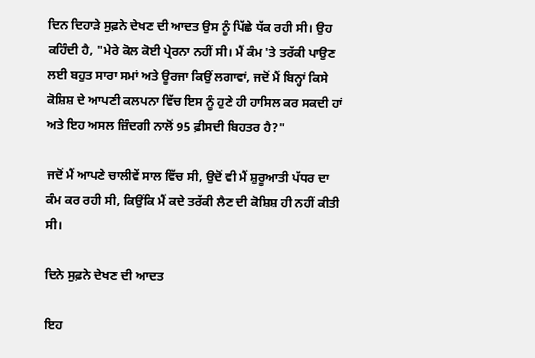ਦਿਨ ਦਿਹਾੜੇ ਸੁਫ਼ਨੇ ਦੇਖਣ ਦੀ ਆਦਤ ਉਸ ਨੂੰ ਪਿੱਛੇ ਧੱਕ ਰਹੀ ਸੀ। ਉਹ ਕਹਿੰਦੀ ਹੈ, "ਮੇਰੇ ਕੋਲ ਕੋਈ ਪ੍ਰੇਰਨਾ ਨਹੀਂ ਸੀ। ਮੈਂ ਕੰਮ 'ਤੇ ਤਰੱਕੀ ਪਾਉਣ ਲਈ ਬਹੁਤ ਸਾਰਾ ਸਮਾਂ ਅਤੇ ਊਰਜਾ ਕਿਉਂ ਲਗਾਵਾਂ, ਜਦੋਂ ਮੈਂ ਬਿਨ੍ਹਾਂ ਕਿਸੇ ਕੋਸ਼ਿਸ਼ ਦੇ ਆਪਣੀ ਕਲਪਨਾ ਵਿੱਚ ਇਸ ਨੂੰ ਹੁਣੇ ਹੀ ਹਾਸਿਲ ਕਰ ਸਕਦੀ ਹਾਂ ਅਤੇ ਇਹ ਅਸਲ ਜ਼ਿੰਦਗੀ ਨਾਲੋਂ 95 ਫ਼ੀਸਦੀ ਬਿਹਤਰ ਹੈ?"

ਜਦੋਂ ਮੈਂ ਆਪਣੇ ਚਾਲੀਵੇਂ ਸਾਲ ਵਿੱਚ ਸੀ, ਉਦੋਂ ਵੀ ਮੈਂ ਸ਼ੁਰੂਆਤੀ ਪੱਧਰ ਦਾ ਕੰਮ ਕਰ ਰਹੀ ਸੀ, ਕਿਉਂਕਿ ਮੈਂ ਕਦੇ ਤਰੱਕੀ ਲੈਣ ਦੀ ਕੋਸ਼ਿਸ਼ ਹੀ ਨਹੀਂ ਕੀਤੀ ਸੀ।

ਦਿਨੇ ਸੁਫ਼ਨੇ ਦੇਖਣ ਦੀ ਆਦਤ

ਇਹ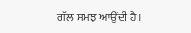ਗੱਲ ਸਮਝ ਆਉਂਦੀ ਹੈ।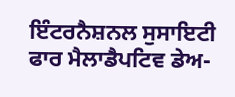ਇੰਟਰਨੈਸ਼ਨਲ ਸੁਸਾਇਟੀ ਫਾਰ ਮੈਲਾਡੈਪਟਿਵ ਡੇਅ-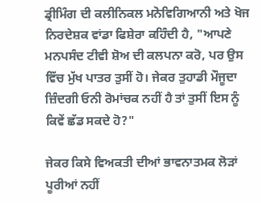ਡ੍ਰੀਮਿੰਗ ਦੀ ਕਲੀਨਿਕਲ ਮਨੋਵਿਗਿਆਨੀ ਅਤੇ ਖੋਜ ਨਿਰਦੇਸ਼ਕ ਵਾਂਡਾ ਫਿਸ਼ੇਰਾ ਕਹਿੰਦੀ ਹੈ, "ਆਪਣੇ ਮਨਪਸੰਦ ਟੀਵੀ ਸ਼ੋਅ ਦੀ ਕਲਪਨਾ ਕਰੋ, ਪਰ ਉਸ ਵਿੱਚ ਮੁੱਖ ਪਾਤਰ ਤੁਸੀਂ ਹੋ। ਜੇਕਰ ਤੁਹਾਡੀ ਮੌਜੂਦਾ ਜ਼ਿੰਦਗੀ ਓਨੀ ਰੋਮਾਂਚਕ ਨਹੀਂ ਹੈ ਤਾਂ ਤੁਸੀਂ ਇਸ ਨੂੰ ਕਿਵੇਂ ਛੱਡ ਸਕਦੇ ਹੋ?"

ਜੇਕਰ ਕਿਸੇ ਵਿਅਕਤੀ ਦੀਆਂ ਭਾਵਨਾਤਮਕ ਲੋੜਾਂ ਪੂਰੀਆਂ ਨਹੀਂ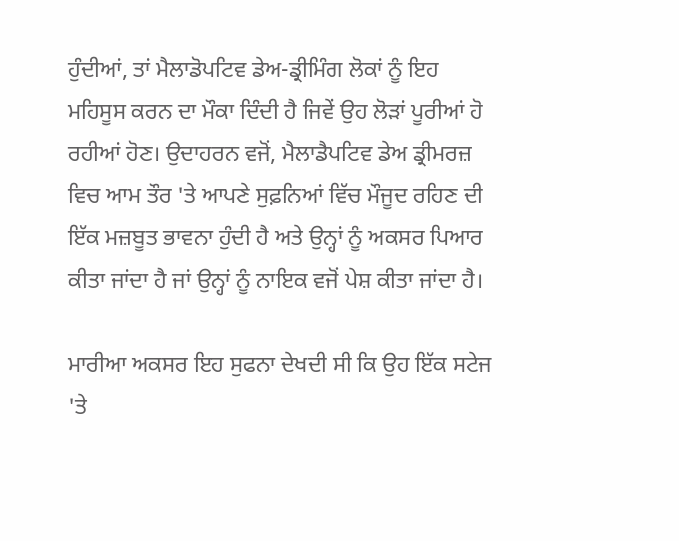ਹੁੰਦੀਆਂ, ਤਾਂ ਮੈਲਾਡੋਪਟਿਵ ਡੇਅ-ਡ੍ਰੀਮਿੰਗ ਲੋਕਾਂ ਨੂੰ ਇਹ ਮਹਿਸੂਸ ਕਰਨ ਦਾ ਮੌਕਾ ਦਿੰਦੀ ਹੈ ਜਿਵੇਂ ਉਹ ਲੋੜਾਂ ਪੂਰੀਆਂ ਹੋ ਰਹੀਆਂ ਹੋਣ। ਉਦਾਹਰਨ ਵਜੋਂ, ਮੈਲਾਡੈਪਟਿਵ ਡੇਅ ਡ੍ਰੀਮਰਜ਼ ਵਿਚ ਆਮ ਤੌਰ 'ਤੇ ਆਪਣੇ ਸੁਫ਼ਨਿਆਂ ਵਿੱਚ ਮੌਜੂਦ ਰਹਿਣ ਦੀ ਇੱਕ ਮਜ਼ਬੂਤ ਭਾਵਨਾ ਹੁੰਦੀ ਹੈ ਅਤੇ ਉਨ੍ਹਾਂ ਨੂੰ ਅਕਸਰ ਪਿਆਰ ਕੀਤਾ ਜਾਂਦਾ ਹੈ ਜਾਂ ਉਨ੍ਹਾਂ ਨੂੰ ਨਾਇਕ ਵਜੋਂ ਪੇਸ਼ ਕੀਤਾ ਜਾਂਦਾ ਹੈ।

ਮਾਰੀਆ ਅਕਸਰ ਇਹ ਸੁਫਨਾ ਦੇਖਦੀ ਸੀ ਕਿ ਉਹ ਇੱਕ ਸਟੇਜ 'ਤੇ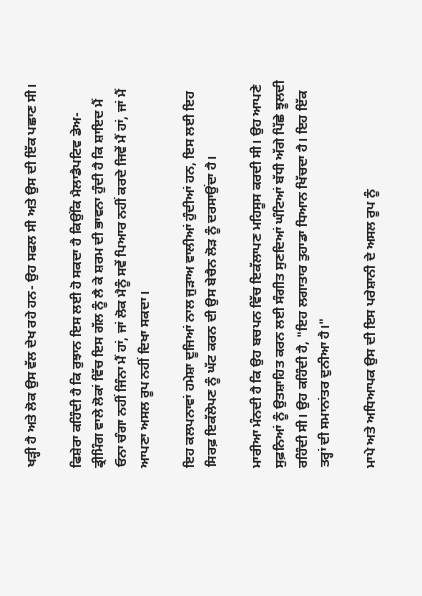ਖੜ੍ਹੀ ਹੈ ਅਤੇ ਲੋਕ ਉਸ ਵੱਲ ਦੇਖ ਰਹੇ ਹਨ- ਉਹ ਸਫਲ ਸੀ ਅਤੇ ਉਸ ਦੀ ਇੱਕ ਪਛਾਣ ਸੀ।

ਫਿਸ਼ੇਰਾ ਕਹਿੰਦੀ ਹੈ ਕਿ ਰੁਝਾਨ ਇਸ ਲਈ ਹੋ ਸਕਦਾ ਹੈ ਕਿਉਂਕਿ ਮੈਲਾਡੈਪਟਿਵ ਡੇਅ-ਡ੍ਰੀਮਿੰਗ ਵਾਲੇ ਲੋਕਾਂ ਵਿੱਚ ਇਸ ਗੱਲ ਨੂੰ ਲੈ ਕੇ ਸ਼ਰਮ ਦੀ ਭਾਵਨਾ ਹੁੰਦੀ ਹੈ ਕਿ ਸ਼ਾਇਦ ਮੈਂ ਓਨਾ ਚੰਗਾ ਨਹੀਂ ਜਿੰਨਾ ਮੈਂ ਹਾਂ, ਜਾਂ ਲੋਕ ਮੈਨੂੰ ਸਵੇਂ ਪਿਆਰ ਨਹੀਂ ਕਰਦੇ ਜਿਵੇਂ ਮੈਂ ਹਾਂ, ਜਾਂ ਮੈਂ ਆਪਣਾ ਅਸਲ ਰੂਪ ਨਹੀਂ ਦਿਖਾ ਸਕਦਾ।

ਇਹ ਕਲਪਨਾਵਾਂ ਹਮੇਸ਼ਾ ਦੂਜਿਆਂ ਨਾਲ ਜੁੜਾਅ ਵਾਲੀਆਂ ਹੁੰਦੀਆਂ ਹਨ, ਇਸ ਲਈ ਇਹ ਸਿਰਫ਼ ਇਕੱਲੇਪਣ ਨੂੰ ਘੱਟ ਕਰਨ ਦੀ ਉਸ ਬੇਚੈਨ ਲੋੜ ਨੂੰ ਦਰਸਾਉਂਦਾ ਹੈ।

ਮਾਰੀਆ ਮੰਨਦੀ ਹੈ ਕਿ ਉਹ ਬਚਪਨ ਵਿੱਚ ਇਕੱਲਾਪਣ ਮਹਿਸੂਸ ਕਰਦੀ ਸੀ। ਉਹ ਆਪਣੇ ਸੁਫ਼ਨਿਆਂ ਨੂੰ ਉਤਸ਼ਾਹਿਤ ਕਰਨ ਲਈ ਸੰਗੀਤ ਸੁਣਦਿਆਂ ਘੰਟਿਆਂ ਬੱਧੀ ਅੱਗੇ ਪਿੱਛੇ ਝੂਲਦੀ ਰਹਿੰਦੀ ਸੀ। ਉਹ ਕਹਿੰਦੀ ਹੈ, "ਇਹ ਲਗਾਤਾਰ ਤੁਹਾਡਾ ਧਿਆਨ ਖਿੱਚਦਾ ਹੈ। ਇਹ ਇੱਕ ਤਰ੍ਹਾਂ ਦੀ ਸਮਾਨਾਂਤਰ ਦੁਨੀਆ ਹੈ।"

ਮਾਪੇ ਅਤੇ ਅਧਿਆਪਕ ਉਸ ਦੀ ਇਸ ਪਰੇਸ਼ਾਨੀ ਦੇ ਅਸਲ ਰੂਪ ਨੂੰ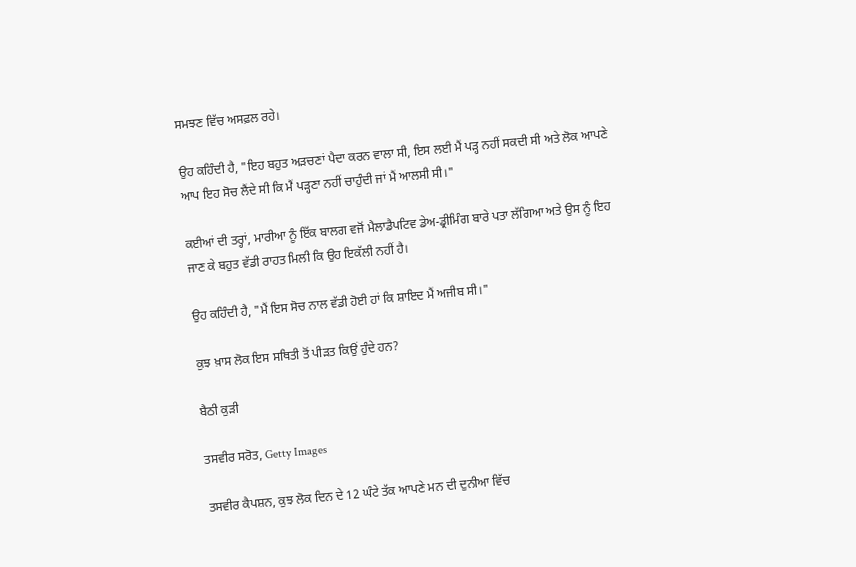ਸਮਝਣ ਵਿੱਚ ਅਸਫ਼ਲ ਰਹੇ।

ਉਹ ਕਹਿੰਦੀ ਹੈ, "ਇਹ ਬਹੁਤ ਅੜਚਣਾਂ ਪੈਦਾ ਕਰਨ ਵਾਲਾ ਸੀ, ਇਸ ਲਈ ਮੈਂ ਪੜ੍ਹ ਨਹੀਂ ਸਕਦੀ ਸੀ ਅਤੇ ਲੋਕ ਆਪਣੇ ਆਪ ਇਹ ਸੋਚ ਲੈਂਦੇ ਸੀ ਕਿ ਮੈਂ ਪੜ੍ਹਣਾ ਨਹੀਂ ਚਾਹੁੰਦੀ ਜਾਂ ਮੈਂ ਆਲਸੀ ਸੀ।"

ਕਈਆਂ ਦੀ ਤਰ੍ਹਾਂ, ਮਾਰੀਆ ਨੂੰ ਇੱਕ ਬਾਲਗ ਵਜੋਂ ਮੈਲਾਡੈਪਟਿਵ ਡੇਅ-ਡ੍ਰੀਮਿੰਗ ਬਾਰੇ ਪਤਾ ਲੱਗਿਆ ਅਤੇ ਉਸ ਨੂੰ ਇਹ ਜਾਣ ਕੇ ਬਹੁਤ ਵੱਡੀ ਰਾਹਤ ਮਿਲੀ ਕਿ ਉਹ ਇਕੱਲੀ ਨਹੀਂ ਹੈ।

ਉਹ ਕਹਿੰਦੀ ਹੈ, "ਮੈਂ ਇਸ ਸੋਚ ਨਾਲ ਵੱਡੀ ਹੋਈ ਹਾਂ ਕਿ ਸ਼ਾਇਦ ਮੈਂ ਅਜੀਬ ਸੀ।"

ਕੁਝ ਖ਼ਾਸ ਲੋਕ ਇਸ ਸਥਿਤੀ ਤੋਂ ਪੀੜਤ ਕਿਉਂ ਹੁੰਦੇ ਹਨ?

ਬੈਠੀ ਕੁੜੀ

ਤਸਵੀਰ ਸਰੋਤ, Getty Images

ਤਸਵੀਰ ਕੈਪਸ਼ਨ, ਕੁਝ ਲੋਕ ਦਿਨ ਦੇ 12 ਘੰਟੇ ਤੱਕ ਆਪਣੇ ਮਨ ਦੀ ਦੁਨੀਆ ਵਿੱਚ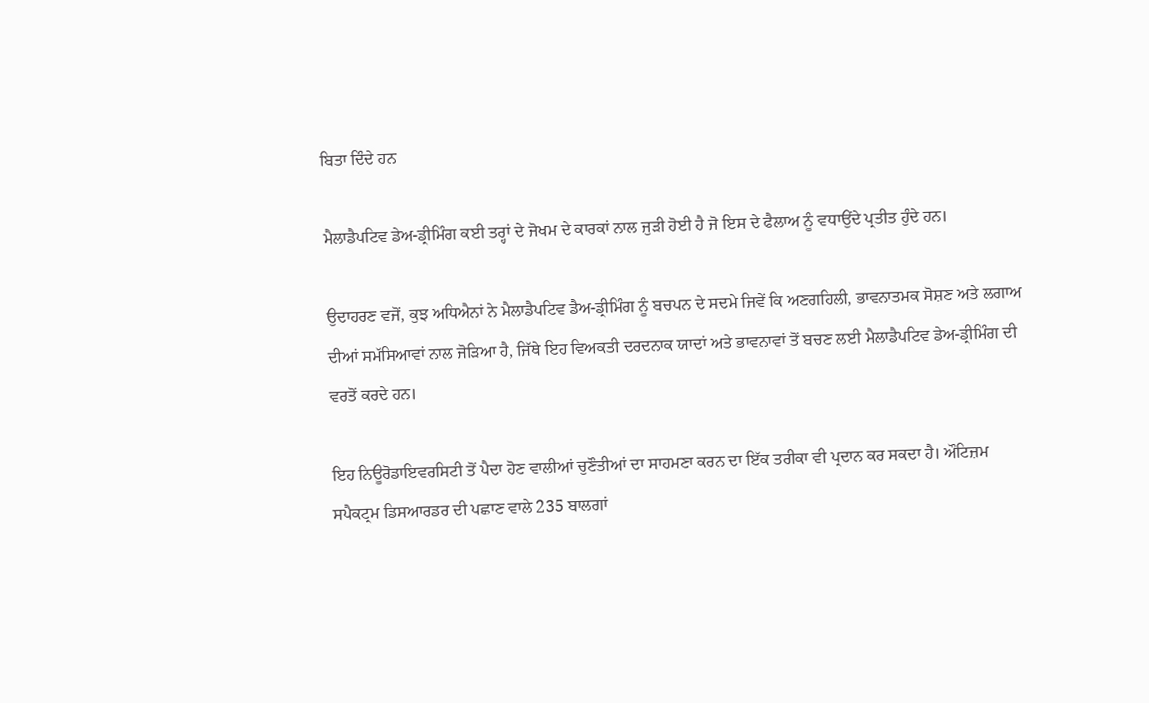ਬਿਤਾ ਦਿੰਦੇ ਹਨ

ਮੈਲਾਡੈਪਟਿਵ ਡੇਅ-ਡ੍ਰੀਮਿੰਗ ਕਈ ਤਰ੍ਹਾਂ ਦੇ ਜੋਖਮ ਦੇ ਕਾਰਕਾਂ ਨਾਲ ਜੁੜੀ ਹੋਈ ਹੈ ਜੋ ਇਸ ਦੇ ਫੈਲਾਅ ਨੂੰ ਵਧਾਉਂਦੇ ਪ੍ਰਤੀਤ ਹੁੰਦੇ ਹਨ।

ਉਦਾਹਰਣ ਵਜੋਂ, ਕੁਝ ਅਧਿਐਨਾਂ ਨੇ ਮੈਲਾਡੈਪਟਿਵ ਡੈਅ-ਡ੍ਰੀਮਿੰਗ ਨੂੰ ਬਚਪਨ ਦੇ ਸਦਮੇ ਜਿਵੇਂ ਕਿ ਅਣਗਹਿਲੀ, ਭਾਵਨਾਤਮਕ ਸੋਸ਼ਣ ਅਤੇ ਲਗਾਅ ਦੀਆਂ ਸਮੱਸਿਆਵਾਂ ਨਾਲ ਜੋੜਿਆ ਹੈ, ਜਿੱਥੇ ਇਹ ਵਿਅਕਤੀ ਦਰਦਨਾਕ ਯਾਦਾਂ ਅਤੇ ਭਾਵਨਾਵਾਂ ਤੋਂ ਬਚਣ ਲਈ ਮੈਲਾਡੈਪਟਿਵ ਡੇਅ-ਡ੍ਰੀਮਿੰਗ ਦੀ ਵਰਤੋਂ ਕਰਦੇ ਹਨ।

ਇਹ ਨਿਊਰੋਡਾਇਵਰਸਿਟੀ ਤੋਂ ਪੈਦਾ ਹੋਣ ਵਾਲੀਆਂ ਚੁਣੌਤੀਆਂ ਦਾ ਸਾਹਮਣਾ ਕਰਨ ਦਾ ਇੱਕ ਤਰੀਕਾ ਵੀ ਪ੍ਰਦਾਨ ਕਰ ਸਕਦਾ ਹੈ। ਔਟਿਜ਼ਮ ਸਪੈਕਟ੍ਰਮ ਡਿਸਆਰਡਰ ਦੀ ਪਛਾਣ ਵਾਲੇ 235 ਬਾਲਗਾਂ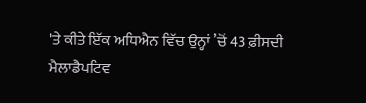'ਤੇ ਕੀਤੇ ਇੱਕ ਅਧਿਐਨ ਵਿੱਚ ਉਨ੍ਹਾਂ ’ਚੋਂ 43 ਫ਼ੀਸਦੀ ਮੈਲਾਡੈਪਟਿਵ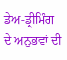ਡੇਅ-ਡ੍ਰੀਮਿੰਗ ਦੇ ਅਨੁਭਵਾਂ ਦੀ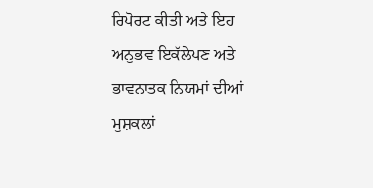ਰਿਪੋਰਟ ਕੀਤੀ ਅਤੇ ਇਹ ਅਨੁਭਵ ਇਕੱਲੇਪਣ ਅਤੇ ਭਾਵਨਾਤਕ ਨਿਯਮਾਂ ਦੀਆਂ ਮੁਸ਼ਕਲਾਂ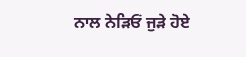ਨਾਲ ਨੇੜਿਓਂ ਜੁੜੇ ਹੋਏ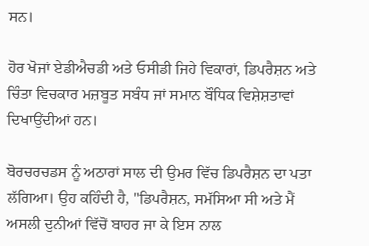ਸਨ।

ਹੋਰ ਖੋਜਾਂ ਏਡੀਐਚਡੀ ਅਤੇ ਓਸੀਡੀ ਜਿਹੇ ਵਿਕਾਰਾਂ, ਡਿਪਰੈਸ਼ਨ ਅਤੇ ਚਿੰਤਾ ਵਿਚਕਾਰ ਮਜ਼ਬੂਤ ਸਬੰਧ ਜਾਂ ਸਮਾਨ ਬੌਧਿਕ ਵਿਸ਼ੇਸ਼ਤਾਵਾਂ ਦਿਖਾਉਂਦੀਆਂ ਹਨ।

ਬੋਰਚਰਚਡਸ ਨੂੰ ਅਠਾਰਾਂ ਸਾਲ ਦੀ ਉਮਰ ਵਿੱਚ ਡਿਪਰੈਸ਼ਨ ਦਾ ਪਤਾ ਲੱਗਿਆ। ਉਹ ਕਹਿੰਦੀ ਹੈ, "ਡਿਪਰੈਸ਼ਨ, ਸਮੱਸਿਆ ਸੀ ਅਤੇ ਮੈਂ ਅਸਲੀ ਦੁਨੀਆਂ ਵਿੱਚੋਂ ਬਾਹਰ ਜਾ ਕੇ ਇਸ ਨਾਲ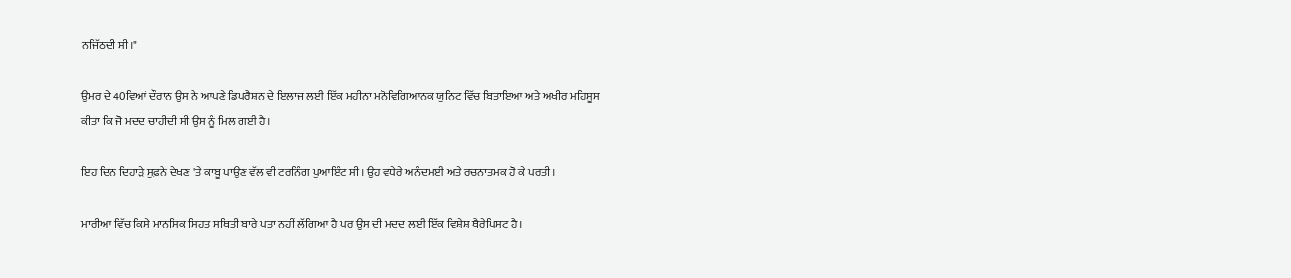ਨਜਿੱਠਦੀ ਸੀ।"

ਉਮਰ ਦੇ 40ਵਿਆਂ ਦੌਰਾਨ ਉਸ ਨੇ ਆਪਣੇ ਡਿਪਰੈਸ਼ਨ ਦੇ ਇਲਾਜ ਲਈ ਇੱਕ ਮਹੀਨਾ ਮਨੋਵਿਗਿਆਨਕ ਯੁਨਿਟ ਵਿੱਚ ਬਿਤਾਇਆ ਅਤੇ ਅਖੀਰ ਮਹਿਸੂਸ ਕੀਤਾ ਕਿ ਜੋ ਮਦਦ ਚਾਹੀਦੀ ਸੀ ਉਸ ਨੂੰ ਮਿਲ ਗਈ ਹੈ।

ਇਹ ਦਿਨ ਦਿਹਾੜੇ ਸੁਫ਼ਨੇ ਦੇਖਣ 'ਤੇ ਕਾਬੂ ਪਾਉਣ ਵੱਲ ਵੀ ਟਰਨਿੰਗ ਪੁਆਇੰਟ ਸੀ। ਉਹ ਵਧੇਰੇ ਅਨੰਦਮਈ ਅਤੇ ਰਚਨਾਤਮਕ ਹੋ ਕੇ ਪਰਤੀ।

ਮਾਰੀਆ ਵਿੱਚ ਕਿਸੇ ਮਾਨਸਿਕ ਸਿਹਤ ਸਥਿਤੀ ਬਾਰੇ ਪਤਾ ਨਹੀਂ ਲੱਗਿਆ ਹੈ ਪਰ ਉਸ ਦੀ ਮਦਦ ਲਈ ਇੱਕ ਵਿਸ਼ੇਸ਼ ਥੈਰੇਪਿਸਟ ਹੈ।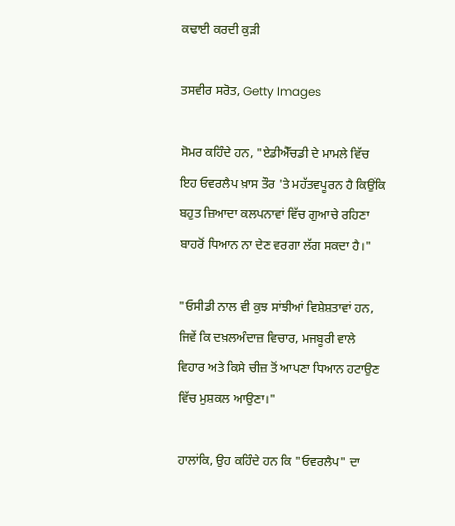ਕਢਾਈ ਕਰਦੀ ਕੁੜੀ

ਤਸਵੀਰ ਸਰੋਤ, Getty Images

ਸੋਮਰ ਕਹਿੰਦੇ ਹਨ, "ਏਡੀਐੱਚਡੀ ਦੇ ਮਾਮਲੇ ਵਿੱਚ ਇਹ ਓਵਰਲੈਪ ਖ਼ਾਸ ਤੌਰ 'ਤੇ ਮਹੱਤਵਪੂਰਨ ਹੈ ਕਿਉਂਕਿ ਬਹੁਤ ਜ਼ਿਆਦਾ ਕਲਪਨਾਵਾਂ ਵਿੱਚ ਗੁਆਚੇ ਰਹਿਣਾ ਬਾਹਰੋਂ ਧਿਆਨ ਨਾ ਦੇਣ ਵਰਗਾ ਲੱਗ ਸਕਦਾ ਹੈ।"

"ਓਸੀਡੀ ਨਾਲ ਵੀ ਕੁਝ ਸਾਂਝੀਆਂ ਵਿਸ਼ੇਸ਼ਤਾਵਾਂ ਹਨ, ਜਿਵੇਂ ਕਿ ਦਖ਼ਲਅੰਦਾਜ਼ ਵਿਚਾਰ, ਮਜਬੂਰੀ ਵਾਲੇ ਵਿਹਾਰ ਅਤੇ ਕਿਸੇ ਚੀਜ਼ ਤੋਂ ਆਪਣਾ ਧਿਆਨ ਹਟਾਉਣ ਵਿੱਚ ਮੁਸ਼ਕਲ ਆਉਣਾ।"

ਹਾਲਾਂਕਿ, ਉਹ ਕਹਿੰਦੇ ਹਨ ਕਿ "ਓਵਰਲੈਪ" ਦਾ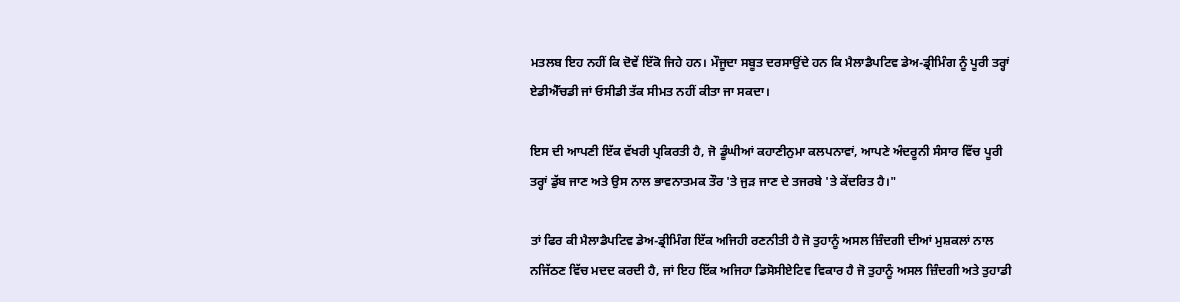ਮਤਲਬ ਇਹ ਨਹੀਂ ਕਿ ਦੋਵੇਂ ਇੱਕੋ ਜਿਹੇ ਹਨ। ਮੌਜੂਦਾ ਸਬੂਤ ਦਰਸਾਉਂਦੇ ਹਨ ਕਿ ਮੈਲਾਡੈਪਟਿਵ ਡੇਅ-ਡ੍ਰੀਮਿੰਗ ਨੂੰ ਪੂਰੀ ਤਰ੍ਹਾਂ ਏਡੀਐੱਚਡੀ ਜਾਂ ਓਸੀਡੀ ਤੱਕ ਸੀਮਤ ਨਹੀਂ ਕੀਤਾ ਜਾ ਸਕਦਾ।

ਇਸ ਦੀ ਆਪਣੀ ਇੱਕ ਵੱਖਰੀ ਪ੍ਰਕਿਰਤੀ ਹੈ, ਜੋ ਡੂੰਘੀਆਂ ਕਹਾਣੀਨੁਮਾ ਕਲਪਨਾਵਾਂ, ਆਪਣੇ ਅੰਦਰੂਨੀ ਸੰਸਾਰ ਵਿੱਚ ਪੂਰੀ ਤਰ੍ਹਾਂ ਡੁੱਬ ਜਾਣ ਅਤੇ ਉਸ ਨਾਲ ਭਾਵਨਾਤਮਕ ਤੌਰ 'ਤੇ ਜੁੜ ਜਾਣ ਦੇ ਤਜਰਬੇ 'ਤੇ ਕੇਂਦਰਿਤ ਹੈ।"

ਤਾਂ ਫਿਰ ਕੀ ਮੈਲਾਡੈਪਟਿਵ ਡੇਅ-ਡ੍ਰੀਮਿੰਗ ਇੱਕ ਅਜਿਹੀ ਰਣਨੀਤੀ ਹੈ ਜੋ ਤੁਹਾਨੂੰ ਅਸਲ ਜ਼ਿੰਦਗੀ ਦੀਆਂ ਮੁਸ਼ਕਲਾਂ ਨਾਲ ਨਜਿੱਠਣ ਵਿੱਚ ਮਦਦ ਕਰਦੀ ਹੈ, ਜਾਂ ਇਹ ਇੱਕ ਅਜਿਹਾ ਡਿਸੋਸੀਏਟਿਵ ਵਿਕਾਰ ਹੈ ਜੋ ਤੁਹਾਨੂੰ ਅਸਲ ਜ਼ਿੰਦਗੀ ਅਤੇ ਤੁਹਾਡੀ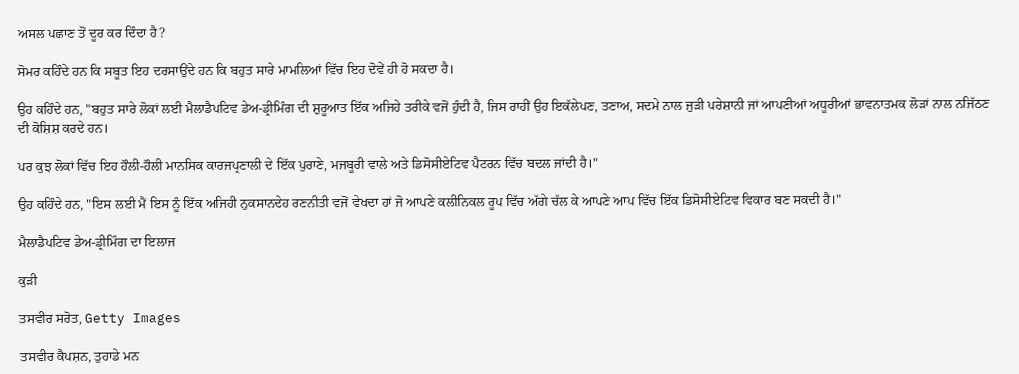ਅਸਲ ਪਛਾਣ ਤੋਂ ਦੂਰ ਕਰ ਦਿੰਦਾ ਹੈ?

ਸੋਮਰ ਕਹਿੰਦੇ ਹਨ ਕਿ ਸਬੂਤ ਇਹ ਦਰਸਾਉਂਦੇ ਹਨ ਕਿ ਬਹੁਤ ਸਾਰੇ ਮਾਮਲਿਆਂ ਵਿੱਚ ਇਹ ਦੋਵੇਂ ਹੀ ਹੋ ਸਕਦਾ ਹੈ।

ਉਹ ਕਹਿੰਦੇ ਹਨ, "ਬਹੁਤ ਸਾਰੇ ਲੋਕਾਂ ਲਈ ਮੈਲਾਡੈਪਟਿਵ ਡੇਅ-ਡ੍ਰੀਮਿੰਗ ਦੀ ਸ਼ੁਰੂਆਤ ਇੱਕ ਅਜਿਹੇ ਤਰੀਕੇ ਵਜੋਂ ਹੁੰਦੀ ਹੈ, ਜਿਸ ਰਾਹੀਂ ਉਹ ਇਕੱਲੇਪਣ, ਤਣਾਅ, ਸਦਮੇ ਨਾਲ ਜੁੜੀ ਪਰੇਸ਼ਾਨੀ ਜਾਂ ਆਪਣੀਆਂ ਅਧੂਰੀਆਂ ਭਾਵਨਾਤਮਕ ਲੋੜਾਂ ਨਾਲ ਨਜਿੱਠਣ ਦੀ ਕੋਸ਼ਿਸ਼ ਕਰਦੇ ਹਨ।

ਪਰ ਕੁਝ ਲੋਕਾਂ ਵਿੱਚ ਇਹ ਹੌਲੀ-ਹੌਲੀ ਮਾਨਸਿਕ ਕਾਰਜਪ੍ਰਣਾਲੀ ਦੇ ਇੱਕ ਪੁਰਾਣੇ, ਮਜਬੂਰੀ ਵਾਲੇ ਅਤੇ ਡਿਸੋਸੀਏਟਿਵ ਪੈਟਰਨ ਵਿੱਚ ਬਦਲ ਜਾਂਦੀ ਹੈ।"

ਉਹ ਕਹਿੰਦੇ ਹਨ, "ਇਸ ਲਈ ਮੈਂ ਇਸ ਨੂੰ ਇੱਕ ਅਜਿਹੀ ਨੁਕਸਾਨਦੇਹ ਰਣਨੀਤੀ ਵਜੋਂ ਵੇਖਦਾ ਹਾਂ ਜੋ ਆਪਣੇ ਕਲੀਨਿਕਲ ਰੂਪ ਵਿੱਚ ਅੱਗੇ ਚੱਲ ਕੇ ਆਪਣੇ ਆਪ ਵਿੱਚ ਇੱਕ ਡਿਸੋਸੀਏਟਿਵ ਵਿਕਾਰ ਬਣ ਸਕਦੀ ਹੈ।"

ਮੈਲਾਡੈਪਟਿਵ ਡੇਅ-ਡ੍ਰੀਮਿੰਗ ਦਾ ਇਲਾਜ

ਕੁੜੀ

ਤਸਵੀਰ ਸਰੋਤ, Getty Images

ਤਸਵੀਰ ਕੈਪਸ਼ਨ, ਤੁਹਾਡੇ ਮਨ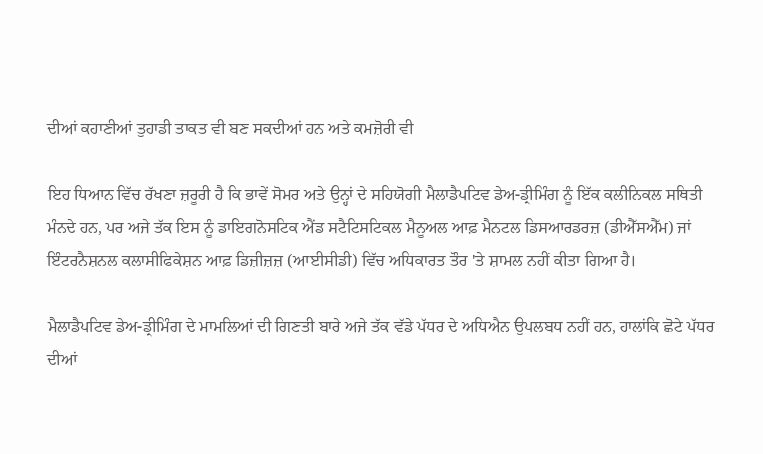ਦੀਆਂ ਕਹਾਣੀਆਂ ਤੁਹਾਡੀ ਤਾਕਤ ਵੀ ਬਣ ਸਕਦੀਆਂ ਹਨ ਅਤੇ ਕਮਜ਼ੋਰੀ ਵੀ

ਇਹ ਧਿਆਨ ਵਿੱਚ ਰੱਖਣਾ ਜ਼ਰੂਰੀ ਹੈ ਕਿ ਭਾਵੇਂ ਸੋਮਰ ਅਤੇ ਉਨ੍ਹਾਂ ਦੇ ਸਹਿਯੋਗੀ ਮੈਲਾਡੈਪਟਿਵ ਡੇਅ-ਡ੍ਰੀਮਿੰਗ ਨੂੰ ਇੱਕ ਕਲੀਨਿਕਲ ਸਥਿਤੀ ਮੰਨਦੇ ਹਨ, ਪਰ ਅਜੇ ਤੱਕ ਇਸ ਨੂੰ ਡਾਇਗਨੋਸਟਿਕ ਐਂਡ ਸਟੈਟਿਸਟਿਕਲ ਮੈਨੂਅਲ ਆਫ਼ ਮੈਨਟਲ ਡਿਸਆਰਡਰਜ਼ (ਡੀਐੱਸਐੱਮ) ਜਾਂ ਇੰਟਰਨੈਸ਼ਨਲ ਕਲਾਸੀਫਿਕੇਸ਼ਨ ਆਫ਼ ਡਿਜ਼ੀਜ਼ਜ਼ (ਆਈਸੀਡੀ) ਵਿੱਚ ਅਧਿਕਾਰਤ ਤੌਰ 'ਤੇ ਸ਼ਾਮਲ ਨਹੀਂ ਕੀਤਾ ਗਿਆ ਹੈ।

ਮੈਲਾਡੈਪਟਿਵ ਡੇਅ-ਡ੍ਰੀਮਿੰਗ ਦੇ ਮਾਮਲਿਆਂ ਦੀ ਗਿਣਤੀ ਬਾਰੇ ਅਜੇ ਤੱਕ ਵੱਡੇ ਪੱਧਰ ਦੇ ਅਧਿਐਨ ਉਪਲਬਧ ਨਹੀਂ ਹਨ, ਹਾਲਾਂਕਿ ਛੋਟੇ ਪੱਧਰ ਦੀਆਂ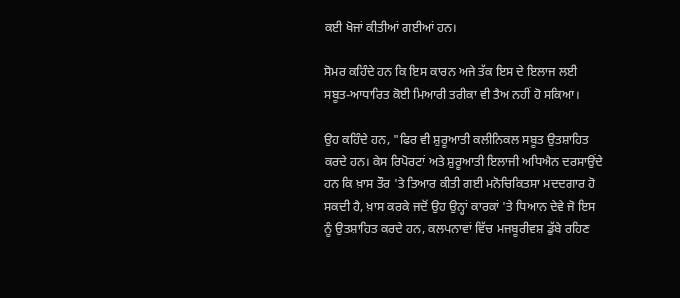ਕਈ ਖੋਜਾਂ ਕੀਤੀਆਂ ਗਈਆਂ ਹਨ।

ਸੋਮਰ ਕਹਿੰਦੇ ਹਨ ਕਿ ਇਸ ਕਾਰਨ ਅਜੇ ਤੱਕ ਇਸ ਦੇ ਇਲਾਜ ਲਈ ਸਬੂਤ-ਆਧਾਰਿਤ ਕੋਈ ਮਿਆਰੀ ਤਰੀਕਾ ਵੀ ਤੈਅ ਨਹੀਂ ਹੋ ਸਕਿਆ।

ਉਹ ਕਹਿੰਦੇ ਹਨ, "ਫਿਰ ਵੀ ਸ਼ੁਰੂਆਤੀ ਕਲੀਨਿਕਲ ਸਬੂਤ ਉਤਸ਼ਾਹਿਤ ਕਰਦੇ ਹਨ। ਕੇਸ ਰਿਪੋਰਟਾਂ ਅਤੇ ਸ਼ੁਰੂਆਤੀ ਇਲਾਜੀ ਅਧਿਐਨ ਦਰਸਾਉਂਦੇ ਹਨ ਕਿ ਖ਼ਾਸ ਤੌਰ 'ਤੇ ਤਿਆਰ ਕੀਤੀ ਗਈ ਮਨੋਚਿਕਿਤਸਾ ਮਦਦਗਾਰ ਹੋ ਸਕਦੀ ਹੈ, ਖ਼ਾਸ ਕਰਕੇ ਜਦੋਂ ਉਹ ਉਨ੍ਹਾਂ ਕਾਰਕਾਂ 'ਤੇ ਧਿਆਨ ਦੇਵੇ ਜੋ ਇਸ ਨੂੰ ਉਤਸ਼ਾਹਿਤ ਕਰਦੇ ਹਨ, ਕਲਪਨਾਵਾਂ ਵਿੱਚ ਮਜਬੂਰੀਵਸ਼ ਡੁੱਬੇ ਰਹਿਣ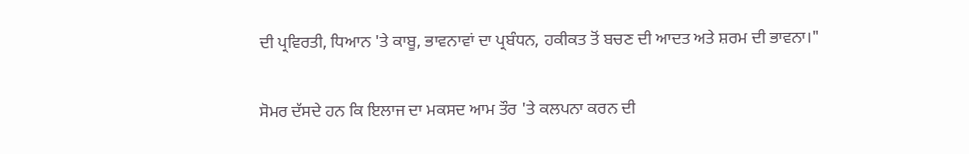ਦੀ ਪ੍ਰਵਿਰਤੀ, ਧਿਆਨ 'ਤੇ ਕਾਬੂ, ਭਾਵਨਾਵਾਂ ਦਾ ਪ੍ਰਬੰਧਨ, ਹਕੀਕਤ ਤੋਂ ਬਚਣ ਦੀ ਆਦਤ ਅਤੇ ਸ਼ਰਮ ਦੀ ਭਾਵਨਾ।"

ਸੋਮਰ ਦੱਸਦੇ ਹਨ ਕਿ ਇਲਾਜ ਦਾ ਮਕਸਦ ਆਮ ਤੌਰ 'ਤੇ ਕਲਪਨਾ ਕਰਨ ਦੀ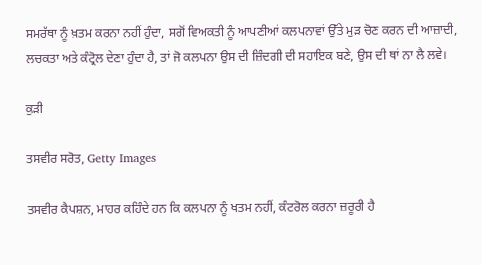ਸਮਰੱਥਾ ਨੂੰ ਖ਼ਤਮ ਕਰਨਾ ਨਹੀਂ ਹੁੰਦਾ, ਸਗੋਂ ਵਿਅਕਤੀ ਨੂੰ ਆਪਣੀਆਂ ਕਲਪਨਾਵਾਂ ਉੱਤੇ ਮੁੜ ਚੋਣ ਕਰਨ ਦੀ ਆਜ਼ਾਦੀ, ਲਚਕਤਾ ਅਤੇ ਕੰਟ੍ਰੋਲ ਦੇਣਾ ਹੁੰਦਾ ਹੈ, ਤਾਂ ਜੋ ਕਲਪਨਾ ਉਸ ਦੀ ਜ਼ਿੰਦਗੀ ਦੀ ਸਹਾਇਕ ਬਣੇ, ਉਸ ਦੀ ਥਾਂ ਨਾ ਲੈ ਲਵੇ।

ਕੁੜੀ

ਤਸਵੀਰ ਸਰੋਤ, Getty Images

ਤਸਵੀਰ ਕੈਪਸ਼ਨ, ਮਾਹਰ ਕਹਿੰਦੇ ਹਨ ਕਿ ਕਲਪਨਾ ਨੂੰ ਖਤਮ ਨਹੀਂ, ਕੰਟਰੋਲ ਕਰਨਾ ਜ਼ਰੂਰੀ ਹੈ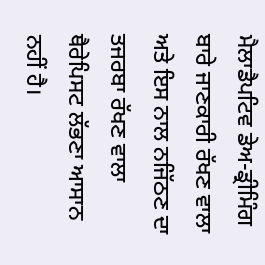ਮੈਲਾਡੈਪਟਿਵ ਡੇਅ-ਡ੍ਰੀਮਿੰਗ ਬਾਰੇ ਜਾਣਕਾਰੀ ਰੱਖਣ ਵਾਲਾ ਅਤੇ ਇਸ ਨਾਲ ਨਜਿੱਠਣ ਦਾ ਤਜਰਬਾ ਰੱਖਣ ਵਾਲਾ ਥੈਰੇਪਿਸਟ ਲੱਭਣਾ ਆਸਾਨ ਨਹੀਂ ਹੈ।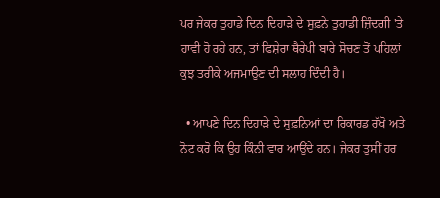ਪਰ ਜੇਕਰ ਤੁਹਾਡੇ ਦਿਨ ਦਿਹਾੜੇ ਦੇ ਸੁਫ਼ਨੇ ਤੁਹਾਡੀ ਜ਼ਿੰਦਗੀ 'ਤੇ ਹਾਵੀ ਹੋ ਰਹੇ ਹਨ, ਤਾਂ ਫਿਸ਼ੇਰਾ ਥੈਰੇਪੀ ਬਾਰੇ ਸੋਚਣ ਤੋਂ ਪਹਿਲਾਂ ਕੁਝ ਤਰੀਕੇ ਅਜਮਾਉਣ ਦੀ ਸਲਾਹ ਦਿੰਦੀ ਹੈ।

  • ਆਪਣੇ ਦਿਨ ਦਿਹਾੜੇ ਦੇ ਸੁਫ਼ਨਿਆਂ ਦਾ ਰਿਕਾਰਡ ਰੱਖੋ ਅਤੇ ਨੋਟ ਕਰੋ ਕਿ ਉਹ ਕਿੰਨੀ ਵਾਰ ਆਉਂਦੇ ਹਨ। ਜੇਕਰ ਤੁਸੀਂ ਹਰ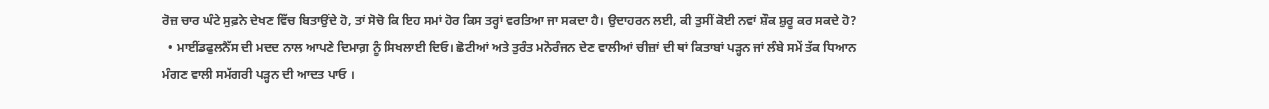ਰੋਜ਼ ਚਾਰ ਘੰਟੇ ਸੁਫ਼ਨੇ ਦੇਖਣ ਵਿੱਚ ਬਿਤਾਉਂਦੇ ਹੋ, ਤਾਂ ਸੋਚੋ ਕਿ ਇਹ ਸਮਾਂ ਹੋਰ ਕਿਸ ਤਰ੍ਹਾਂ ਵਰਤਿਆ ਜਾ ਸਕਦਾ ਹੈ। ਉਦਾਹਰਨ ਲਈ, ਕੀ ਤੁਸੀਂ ਕੋਈ ਨਵਾਂ ਸ਼ੌਕ ਸ਼ੁਰੂ ਕਰ ਸਕਦੇ ਹੋ?
  • ਮਾਈਂਡਫੁਲਨੈੱਸ ਦੀ ਮਦਦ ਨਾਲ ਆਪਣੇ ਦਿਮਾਗ਼ ਨੂੰ ਸਿਖਲਾਈ ਦਿਓ। ਛੋਟੀਆਂ ਅਤੇ ਤੁਰੰਤ ਮਨੋਰੰਜਨ ਦੇਣ ਵਾਲੀਆਂ ਚੀਜ਼ਾਂ ਦੀ ਥਾਂ ਕਿਤਾਬਾਂ ਪੜ੍ਹਨ ਜਾਂ ਲੰਬੇ ਸਮੇਂ ਤੱਕ ਧਿਆਨ ਮੰਗਣ ਵਾਲੀ ਸਮੱਗਰੀ ਪੜ੍ਹਨ ਦੀ ਆਦਤ ਪਾਓ ।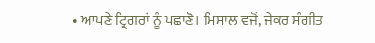• ਆਪਣੇ ਟ੍ਰਿਗਰਾਂ ਨੂੰ ਪਛਾਣੋ। ਮਿਸਾਲ ਵਜੋਂ, ਜੇਕਰ ਸੰਗੀਤ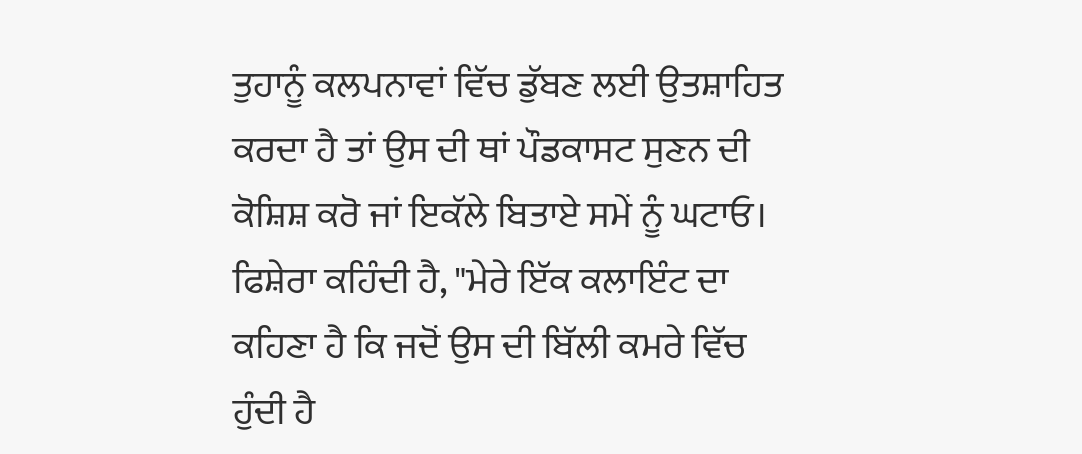ਤੁਹਾਨੂੰ ਕਲਪਨਾਵਾਂ ਵਿੱਚ ਡੁੱਬਣ ਲਈ ਉਤਸ਼ਾਹਿਤ ਕਰਦਾ ਹੈ ਤਾਂ ਉਸ ਦੀ ਥਾਂ ਪੌਡਕਾਸਟ ਸੁਣਨ ਦੀ ਕੋਸ਼ਿਸ਼ ਕਰੋ ਜਾਂ ਇਕੱਲੇ ਬਿਤਾਏ ਸਮੇਂ ਨੂੰ ਘਟਾਓ। ਫਿਸ਼ੇਰਾ ਕਹਿੰਦੀ ਹੈ, "ਮੇਰੇ ਇੱਕ ਕਲਾਇੰਟ ਦਾ ਕਹਿਣਾ ਹੈ ਕਿ ਜਦੋਂ ਉਸ ਦੀ ਬਿੱਲੀ ਕਮਰੇ ਵਿੱਚ ਹੁੰਦੀ ਹੈ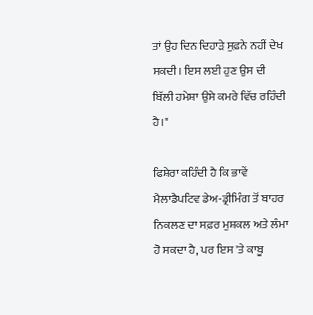ਤਾਂ ਉਹ ਦਿਨ ਦਿਹਾੜੇ ਸੁਫ਼ਨੇ ਨਹੀਂ ਦੇਖ ਸਕਦੀ। ਇਸ ਲਈ ਹੁਣ ਉਸ ਦੀ ਬਿੱਲੀ ਹਮੇਸ਼ਾ ਉਸੇ ਕਮਰੇ ਵਿੱਚ ਰਹਿੰਦੀ ਹੈ।"

ਫਿਸ਼ੇਰਾ ਕਹਿੰਦੀ ਹੈ ਕਿ ਭਾਵੇਂ ਮੈਲਾਡੈਪਟਿਵ ਡੇਅ-ਡ੍ਰੀਮਿੰਗ ਤੋਂ ਬਾਹਰ ਨਿਕਲਣ ਦਾ ਸਫ਼ਰ ਮੁਸ਼ਕਲ ਅਤੇ ਲੰਮਾ ਹੋ ਸਕਦਾ ਹੈ, ਪਰ ਇਸ 'ਤੇ ਕਾਬੂ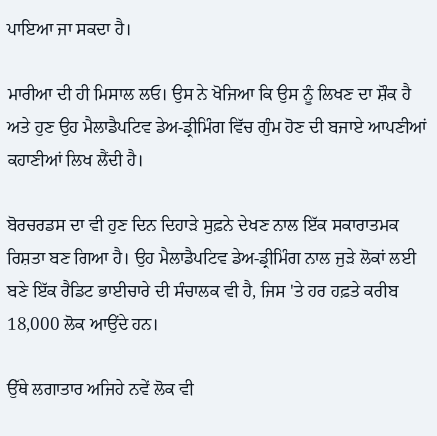ਪਾਇਆ ਜਾ ਸਕਦਾ ਹੈ।

ਮਾਰੀਆ ਦੀ ਹੀ ਮਿਸਾਲ ਲਓ। ਉਸ ਨੇ ਖੋਜਿਆ ਕਿ ਉਸ ਨੂੰ ਲਿਖਣ ਦਾ ਸ਼ੌਕ ਹੈ ਅਤੇ ਹੁਣ ਉਹ ਮੈਲਾਡੈਪਟਿਵ ਡੇਅ-ਡ੍ਰੀਮਿੰਗ ਵਿੱਚ ਗੁੰਮ ਹੋਣ ਦੀ ਬਜਾਏ ਆਪਣੀਆਂ ਕਹਾਣੀਆਂ ਲਿਖ ਲੈਂਦੀ ਹੈ।

ਬੋਰਚਰਡਸ ਦਾ ਵੀ ਹੁਣ ਦਿਨ ਦਿਹਾੜੇ ਸੁਫ਼ਨੇ ਦੇਖਣ ਨਾਲ ਇੱਕ ਸਕਾਰਾਤਮਕ ਰਿਸ਼ਤਾ ਬਣ ਗਿਆ ਹੈ। ਉਹ ਮੈਲਾਡੈਪਟਿਵ ਡੇਅ-ਡ੍ਰੀਮਿੰਗ ਨਾਲ ਜੁੜੇ ਲੋਕਾਂ ਲਈ ਬਣੇ ਇੱਕ ਰੈਡਿਟ ਭਾਈਚਾਰੇ ਦੀ ਸੰਚਾਲਕ ਵੀ ਹੈ, ਜਿਸ 'ਤੇ ਹਰ ਹਫ਼ਤੇ ਕਰੀਬ 18,000 ਲੋਕ ਆਉਂਦੇ ਹਨ।

ਉੱਥੇ ਲਗਾਤਾਰ ਅਜਿਹੇ ਨਵੇਂ ਲੋਕ ਵੀ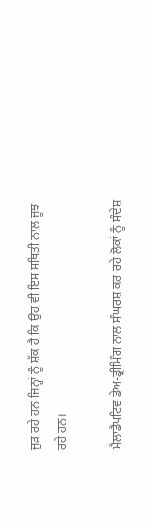ਜੁੜ ਰਹੇ ਹਨ ਜਿਨ੍ਹਾਂ ਨੂੰ ਸ਼ੱਕ ਹੈ ਕਿ ਉਹ ਵੀ ਇਸ ਸਥਿਤੀ ਨਾਲ ਜੂਝ ਰਹੇ ਹਨ।

ਮੈਲਾਡੈਪਟਿਵ ਡੇਅ-ਡ੍ਰੀਮਿੰਗ ਨਾਲ ਸੰਘਰਸ਼ ਕਰ ਰਹੇ ਲੋਕਾਂ ਨੂੰ ਸੰਦੇਸ਼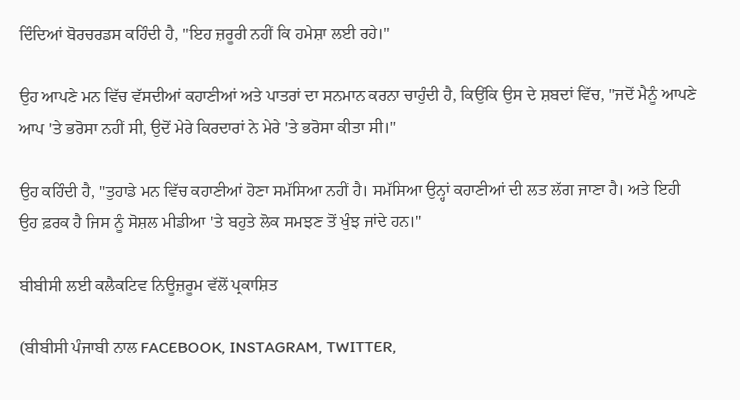ਦਿੰਦਿਆਂ ਬੋਰਚਰਡਸ ਕਹਿੰਦੀ ਹੈ, "ਇਹ ਜ਼ਰੂਰੀ ਨਹੀਂ ਕਿ ਹਮੇਸ਼ਾ ਲਈ ਰਹੇ।"

ਉਹ ਆਪਣੇ ਮਨ ਵਿੱਚ ਵੱਸਦੀਆਂ ਕਹਾਣੀਆਂ ਅਤੇ ਪਾਤਰਾਂ ਦਾ ਸਨਮਾਨ ਕਰਨਾ ਚਾਹੁੰਦੀ ਹੈ, ਕਿਉਂਕਿ ਉਸ ਦੇ ਸ਼ਬਦਾਂ ਵਿੱਚ, "ਜਦੋਂ ਮੈਨੂੰ ਆਪਣੇ ਆਪ 'ਤੇ ਭਰੋਸਾ ਨਹੀਂ ਸੀ, ਉਦੋਂ ਮੇਰੇ ਕਿਰਦਾਰਾਂ ਨੇ ਮੇਰੇ 'ਤੇ ਭਰੋਸਾ ਕੀਤਾ ਸੀ।"

ਉਹ ਕਹਿੰਦੀ ਹੈ, "ਤੁਹਾਡੇ ਮਨ ਵਿੱਚ ਕਹਾਣੀਆਂ ਹੋਣਾ ਸਮੱਸਿਆ ਨਹੀਂ ਹੈ। ਸਮੱਸਿਆ ਉਨ੍ਹਾਂ ਕਹਾਣੀਆਂ ਦੀ ਲਤ ਲੱਗ ਜਾਣਾ ਹੈ। ਅਤੇ ਇਹੀ ਉਹ ਫ਼ਰਕ ਹੈ ਜਿਸ ਨੂੰ ਸੋਸ਼ਲ ਮੀਡੀਆ 'ਤੇ ਬਹੁਤੇ ਲੋਕ ਸਮਝਣ ਤੋਂ ਖੁੰਝ ਜਾਂਦੇ ਹਨ।"

ਬੀਬੀਸੀ ਲਈ ਕਲੈਕਟਿਵ ਨਿਊਜ਼ਰੂਮ ਵੱਲੋਂ ਪ੍ਰਕਾਸ਼ਿਤ

(ਬੀਬੀਸੀ ਪੰਜਾਬੀ ਨਾਲ FACEBOOK, INSTAGRAM, TWITTER,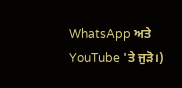WhatsApp ਅਤੇ YouTube 'ਤੇ ਜੁੜੋ।)